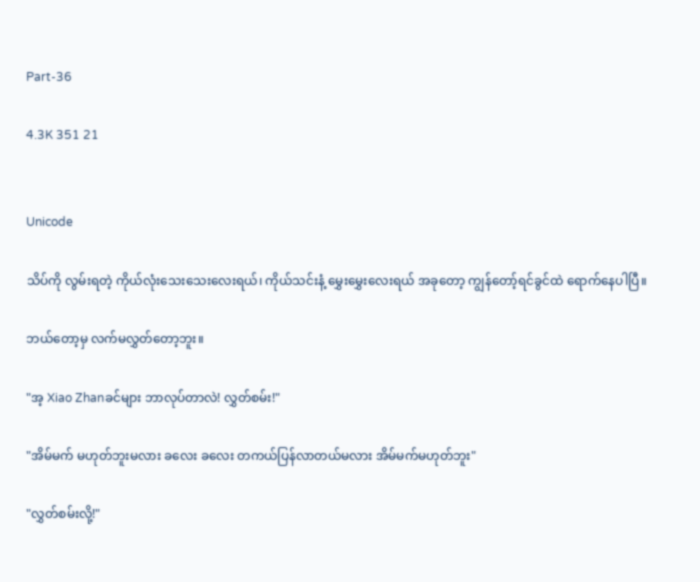Part-36

4.3K 351 21


Unicode

သိပ်ကို လွမ်းရတဲ့ ကိုယ်လုံးသေးသေးလေးရယ်၊ ကိုယ်သင်းနံ့ မွှေးမွှေးလေးရယ် အခုတော့ ကျွန်တော့်ရင်ခွင်ထဲ ရောက်နေပါပြီ။

ဘယ်တော့မှ လက်မလွှတ်တော့ဘူး။

"အ့ Xiao Zhanခင်များ ဘာလုပ်တာလဲ! လွှတ်စမ်း!"

"အိမ်မက် မဟုတ်ဘူးမလား ခလေး ခလေး တကယ်ပြန်လာတယ်မလား အိမ်မက်မဟုတ်ဘူး"

"လွှတ်စမ်းလို့!"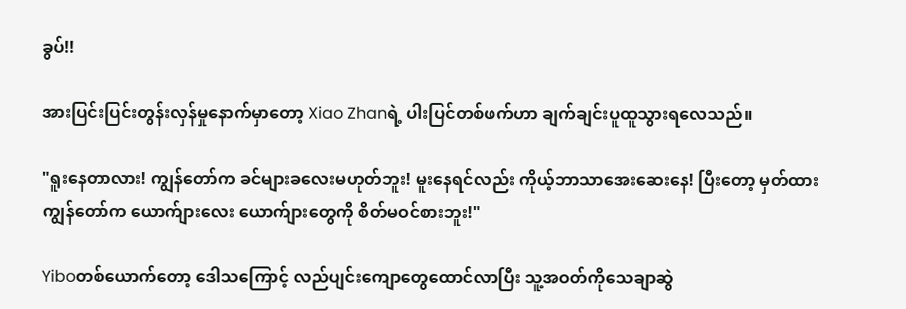ခွပ်!!

အားပြင်းပြင်းတွန်းလှန်မှုနောက်မှာတော့ Xiao Zhanရဲ့ ပါးပြင်တစ်ဖက်ဟာ ချက်ချင်းပူထူသွားရလေသည်။

"ရူးနေတာလား! ကျွန်တော်က ခင်များခလေးမဟုတ်ဘူး! မူးနေရင်လည်း ကိုယ့်ဘာသာအေးဆေးနေ! ပြီးတော့ မှတ်ထားကျွန်တော်က ယောက်ျားလေး ယောက်ျားတွေကို စိတ်မဝင်စားဘူး!"

Yiboတစ်ယောက်တော့ ဒေါသကြောင့် လည်ပျင်းကျောတွေထောင်လာပြီး သူ့အဝတ်ကိုသေချာဆွဲ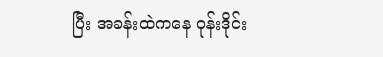ပြီး အခန်းထဲကနေ ဝုန်းဒိုင်း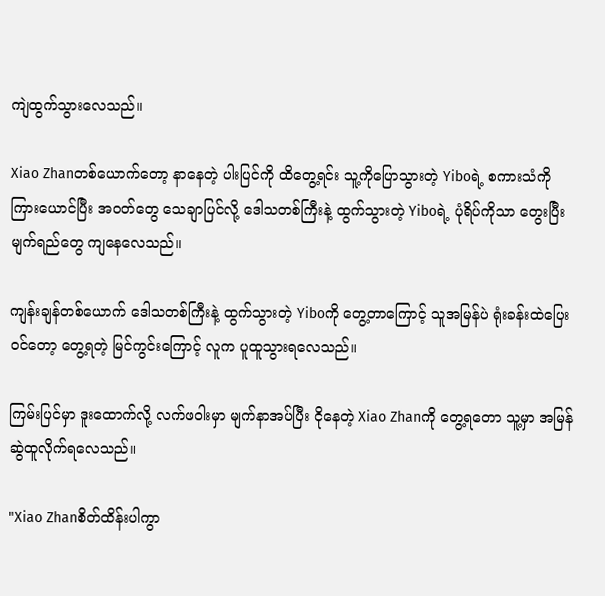ကျဲထွက်သွားလေသည်။

Xiao Zhanတစ်ယောက်တော့ နာနေတဲ့ ပါးပြင်ကို ထိတွေ့ရင်း သူ့ကိုပြောသွားတဲ့ Yiboရဲ့ စကားသံကိုကြားယောင်ပြီး အဝတ်တွေ သေချာပြင်လို့ ဒေါသတစ်ကြီးနဲ့ ထွက်သွားတဲ့ Yiboရဲ့ ပုံရိပ်ကိုသာ တွေးပြီး  မျက်ရည်တွေ ကျနေလေသည်။

ကျန်းချန်တစ်ယောက် ဒေါသတစ်ကြီးနဲ့ ထွက်သွားတဲ့ Yiboကို တွေ့တာကြောင့် သူအမြန်ပဲ ရုံးခန်းထဲပြေးဝင်တော့ တွေ့ရတဲ့ မြင်ကွင်းကြောင့် လူက ပူထူသွားရလေသည်။

ကြမ်းပြင်မှာ ဒူးထောက်လို့ လက်ဖဝါးမှာ မျက်နာအပ်ပြီး ငိုနေတဲ့ Xiao Zhanကို တွေ့ရတော သူ့မှာ အမြန်ဆွဲထူလိုက်ရလေသည်။

"Xiao Zhanစိတ်ထိန်းပါကွာ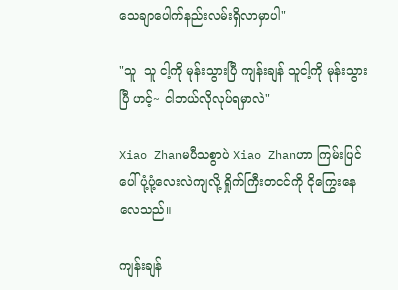သေချာပေါက်နည်းလမ်းရှိလာမှာပါ"

"သူ  သူ ငါ့ကို မုန်းသွားပြီ ကျန်းချန် သူငါ့ကို မုန်းသွားပြီ ဟင့်~ ငါဘယ်လိုလုပ်ရမှာလဲ"

Xiao Zhanမပီသစွာပဲ Xiao Zhanဟာ ကြမ်းပြင်ပေါ်ပုံ့ပုံ့လေးလဲကျလို့ ရှိုက်ကြီးတငင်ကို ငိုကြွေးနေလေသည်။

ကျန်းချန်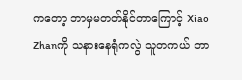ကတော့ ဘာမှမတတ်နိုင်တာကြောင့် Xiao Zhanကို သနားနေရုံကလွဲ သူတကယ် ဘာ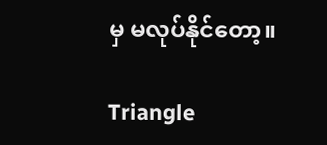မှ မလုပ်နိုင်တော့။

Triangle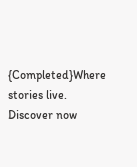{Completed}Where stories live. Discover now